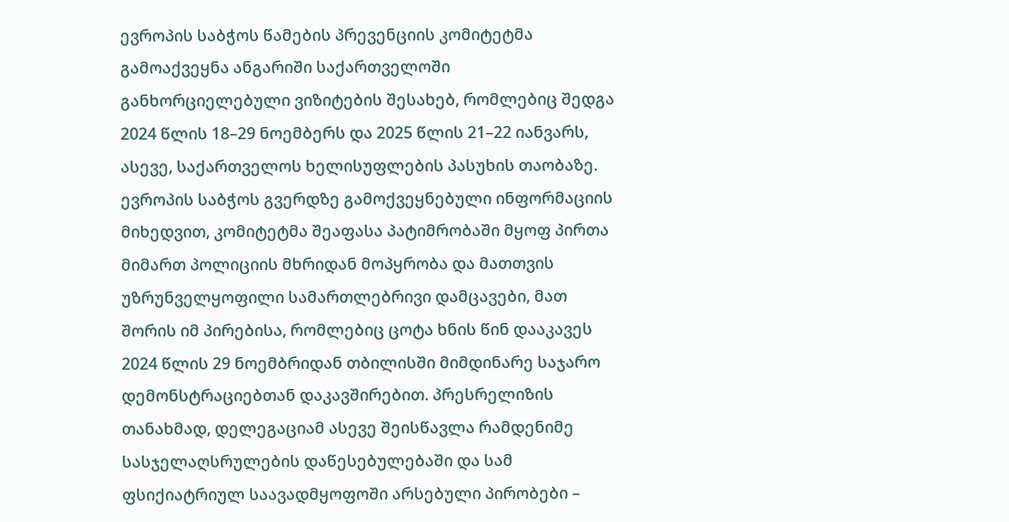ევროპის საბჭოს წამების პრევენციის კომიტეტმა გამოაქვეყნა ანგარიში საქართველოში განხორციელებული ვიზიტების შესახებ, რომლებიც შედგა 2024 წლის 18–29 ნოემბერს და 2025 წლის 21–22 იანვარს, ასევე, საქართველოს ხელისუფლების პასუხის თაობაზე.
ევროპის საბჭოს გვერდზე გამოქვეყნებული ინფორმაციის მიხედვით, კომიტეტმა შეაფასა პატიმრობაში მყოფ პირთა მიმართ პოლიციის მხრიდან მოპყრობა და მათთვის უზრუნველყოფილი სამართლებრივი დამცავები, მათ შორის იმ პირებისა, რომლებიც ცოტა ხნის წინ დააკავეს 2024 წლის 29 ნოემბრიდან თბილისში მიმდინარე საჯარო დემონსტრაციებთან დაკავშირებით. პრესრელიზის თანახმად, დელეგაციამ ასევე შეისწავლა რამდენიმე სასჯელაღსრულების დაწესებულებაში და სამ ფსიქიატრიულ საავადმყოფოში არსებული პირობები –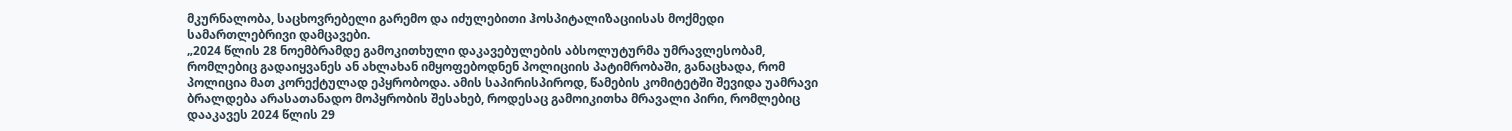მკურნალობა, საცხოვრებელი გარემო და იძულებითი ჰოსპიტალიზაციისას მოქმედი სამართლებრივი დამცავები.
„2024 წლის 28 ნოემბრამდე გამოკითხული დაკავებულების აბსოლუტურმა უმრავლესობამ, რომლებიც გადაიყვანეს ან ახლახან იმყოფებოდნენ პოლიციის პატიმრობაში, განაცხადა, რომ პოლიცია მათ კორექტულად ეპყრობოდა. ამის საპირისპიროდ, წამების კომიტეტში შევიდა უამრავი ბრალდება არასათანადო მოპყრობის შესახებ, როდესაც გამოიკითხა მრავალი პირი, რომლებიც დააკავეს 2024 წლის 29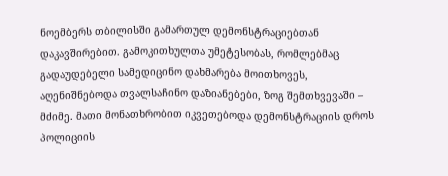ნოემბერს თბილისში გამართულ დემონსტრაციებთან დაკავშირებით. გამოკითხულთა უმეტესობას, რომლებმაც გადაუდებელი სამედიცინო დახმარება მოითხოვეს, აღენიშნებოდა თვალსაჩინო დაზიანებები, ზოგ შემთხვევაში – მძიმე. მათი მონათხრობით იკვეთებოდა დემონსტრაციის დროს პოლიციის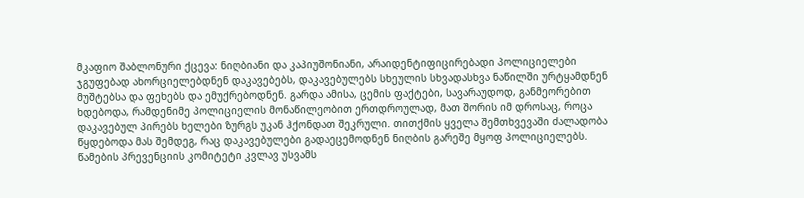მკაფიო შაბლონური ქცევა: ნიღბიანი და კაპიუშონიანი, არაიდენტიფიცირებადი პოლიციელები ჯგუფებად ახორციელებდნენ დაკავებებს, დაკავებულებს სხეულის სხვადასხვა ნაწილში ურტყამდნენ მუშტებსა და ფეხებს და ემუქრებოდნენ. გარდა ამისა, ცემის ფაქტები, სავარაუდოდ, განმეორებით ხდებოდა, რამდენიმე პოლიციელის მონაწილეობით ერთდროულად, მათ შორის იმ დროსაც, როცა დაკავებულ პირებს ხელები ზურგს უკან ჰქონდათ შეკრული. თითქმის ყველა შემთხვევაში ძალადობა წყდებოდა მას შემდეგ, რაც დაკავებულები გადაეცემოდნენ ნიღბის გარეშე მყოფ პოლიციელებს.
წამების პრევენციის კომიტეტი კვლავ უსვამს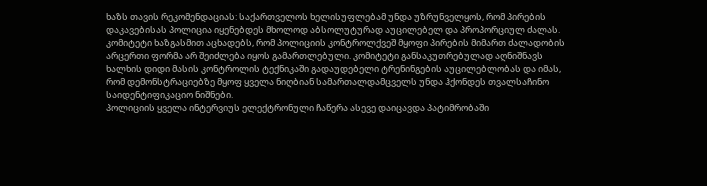ხაზს თავის რეკომენდაციას: საქართველოს ხელისუფლებამ უნდა უზრუნველყოს, რომ პირების დაკავებისას პოლიცია იყენებდეს მხოლოდ აბსოლუტურად აუცილებელ და პროპორციულ ძალას. კომიტეტი ხაზგასმით აცხადებს, რომ პოლიციის კონტროლქვეშ მყოფი პირების მიმართ ძალადობის არცერთი ფორმა არ შეიძლება იყოს გამართლებული. კომიტეტი განსაკუთრებულად აღნიშნავს ხალხის დიდი მასის კონტროლის ტექნიკაში გადაუდებელი ტრენინგების აუცილებლობას და იმას, რომ დემონსტრაციებზე მყოფ ყველა ნიღბიან სამართალდამცველს უნდა ჰქონდეს თვალსაჩინო საიდენტიფიკაციო ნიშნები.
პოლიციის ყველა ინტერვიუს ელექტრონული ჩაწერა ასევე დაიცავდა პატიმრობაში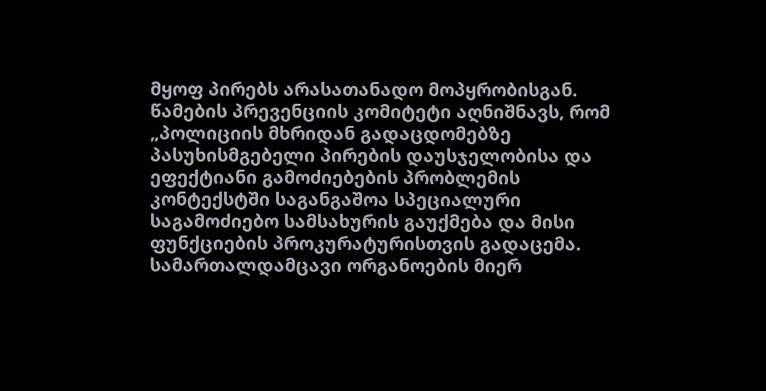მყოფ პირებს არასათანადო მოპყრობისგან. წამების პრევენციის კომიტეტი აღნიშნავს, რომ „პოლიციის მხრიდან გადაცდომებზე პასუხისმგებელი პირების დაუსჯელობისა და ეფექტიანი გამოძიებების პრობლემის კონტექსტში საგანგაშოა სპეციალური საგამოძიებო სამსახურის გაუქმება და მისი ფუნქციების პროკურატურისთვის გადაცემა. სამართალდამცავი ორგანოების მიერ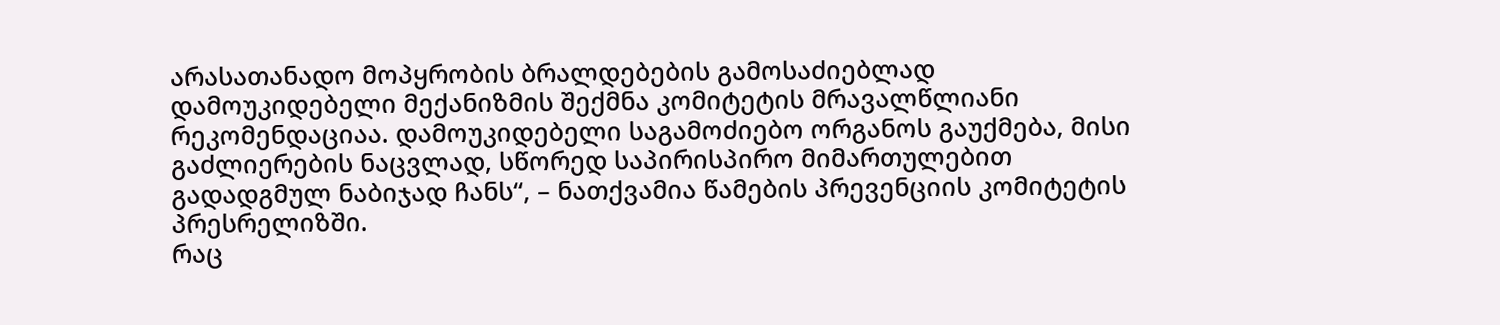არასათანადო მოპყრობის ბრალდებების გამოსაძიებლად დამოუკიდებელი მექანიზმის შექმნა კომიტეტის მრავალწლიანი რეკომენდაციაა. დამოუკიდებელი საგამოძიებო ორგანოს გაუქმება, მისი გაძლიერების ნაცვლად, სწორედ საპირისპირო მიმართულებით გადადგმულ ნაბიჯად ჩანს“, – ნათქვამია წამების პრევენციის კომიტეტის პრესრელიზში.
რაც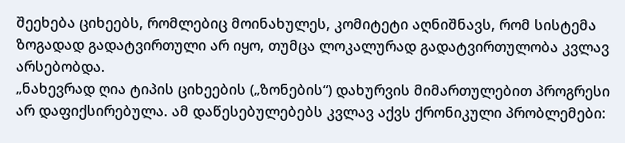შეეხება ციხეებს, რომლებიც მოინახულეს, კომიტეტი აღნიშნავს, რომ სისტემა ზოგადად გადატვირთული არ იყო, თუმცა ლოკალურად გადატვირთულობა კვლავ არსებობდა.
„ნახევრად ღია ტიპის ციხეების („ზონების“) დახურვის მიმართულებით პროგრესი არ დაფიქსირებულა. ამ დაწესებულებებს კვლავ აქვს ქრონიკული პრობლემები: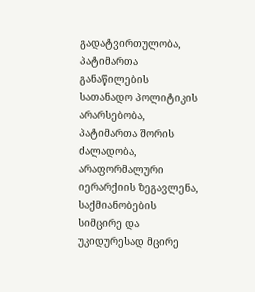გადატვირთულობა, პატიმართა განაწილების სათანადო პოლიტიკის არარსებობა, პატიმართა შორის ძალადობა, არაფორმალური იერარქიის ზეგავლენა, საქმიანობების სიმცირე და უკიდურესად მცირე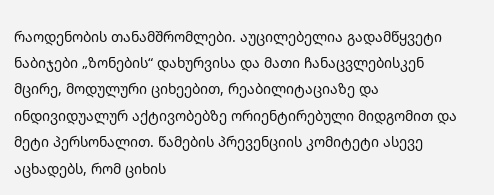რაოდენობის თანამშრომლები. აუცილებელია გადამწყვეტი ნაბიჯები „ზონების“ დახურვისა და მათი ჩანაცვლებისკენ მცირე, მოდულური ციხეებით, რეაბილიტაციაზე და ინდივიდუალურ აქტივობებზე ორიენტირებული მიდგომით და მეტი პერსონალით. წამების პრევენციის კომიტეტი ასევე აცხადებს, რომ ციხის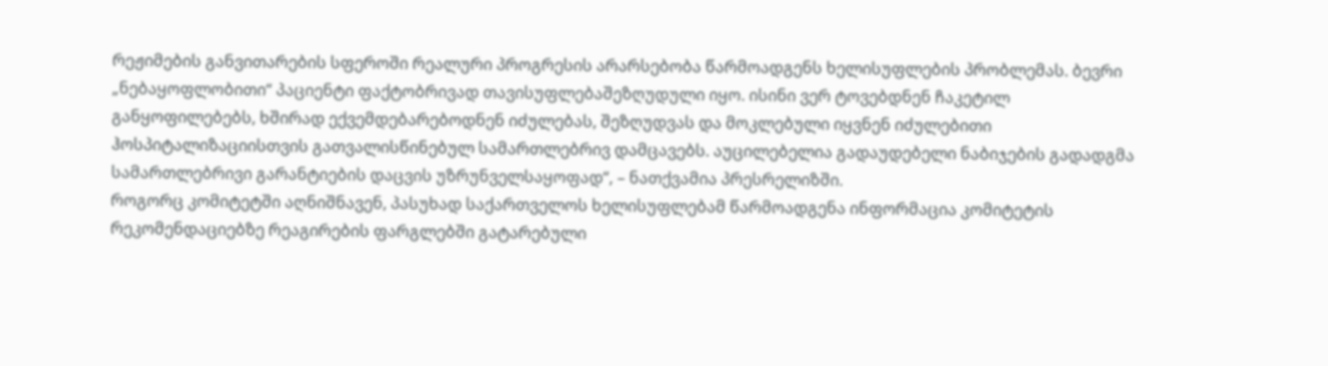რეჟიმების განვითარების სფეროში რეალური პროგრესის არარსებობა წარმოადგენს ხელისუფლების პრობლემას. ბევრი „ნებაყოფლობითი“ პაციენტი ფაქტობრივად თავისუფლებაშეზღუდული იყო. ისინი ვერ ტოვებდნენ ჩაკეტილ განყოფილებებს, ხშირად ექვემდებარებოდნენ იძულებას, შეზღუდვას და მოკლებული იყვნენ იძულებითი ჰოსპიტალიზაციისთვის გათვალისწინებულ სამართლებრივ დამცავებს. აუცილებელია გადაუდებელი ნაბიჯების გადადგმა სამართლებრივი გარანტიების დაცვის უზრუნველსაყოფად“, – ნათქვამია პრესრელიზში.
როგორც კომიტეტში აღნიშნავენ, პასუხად საქართველოს ხელისუფლებამ წარმოადგენა ინფორმაცია კომიტეტის რეკომენდაციებზე რეაგირების ფარგლებში გატარებული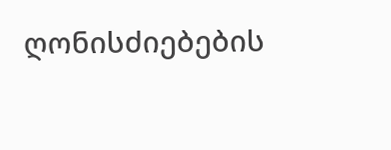ღონისძიებების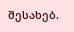შესახებ.